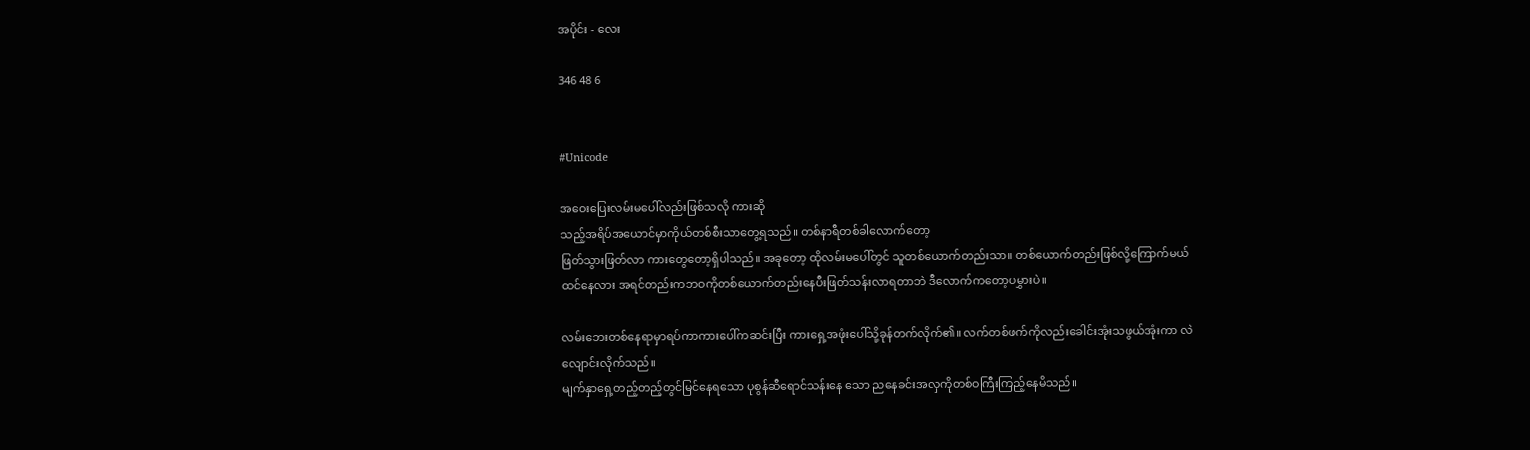အပိုင်း - လေး

346 48 6


#Unicode

အဝေးပြေးလမ်းမပေါ်လည်းဖြစ်သလို ကားဆို
သည့်အရိပ်အယောင်မှာကိုယ်တစ်စီးသာတွေ့ရသည်။ တစ်နာရီတစ်ခါလောက်တော့
ဖြတ်သွားဖြတ်လာ ကားတွေတော့ရှိပါသည်။ အခုတော့ ထိုလမ်းမပေါ်တွင် သူတစ်ယောက်တည်းသာ။ တစ်ယောက်တည်းဖြစ်လို့ကြောက်မယ်ထင်နေလား အရင်တည်းကဘဝကိုတစ်ယောက်တည်းနေပီးဖြတ်သန်းလာရတာဘဲ ဒီလောက်ကတော့ပမွှားပဲ။

လမ်းဘေးတစ်နေရာမှာရပ်ကာကားပေါ်ကဆင်းပြီး ကားရှေ့အဖုံးပေါ်သို့ခုန်တက်လိုက်၏။ လက်တစ်ဖက်ကိုလည်းခေါင်းအုံးသဖွယ်အုံးကာ လဲလျောင်းလိုက်သည်။
မျက်နှာရှေ့တည့်တည့်တွင်မြင်နေရသော ပုစွန်ဆီရောင်သန်းနေ သော ညနေခင်းအလှကိုတစ်ဝကြီးကြည့်နေမိသည်။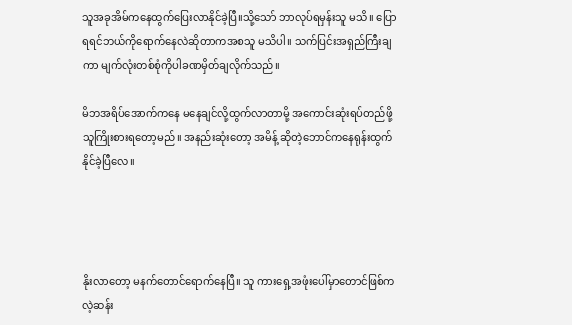သူအခုအိမ်ကနေထွက်ပြေးလာနိုင်ခဲ့ပြီ။သို့သော် ဘာလုပ်ရမှန်းသူ မသိ။ ပြောရရင်ဘယ်ကိုရောက်နေလဲဆိုတာကအစသူ မသိပါ။ သက်ပြင်းအရှည်ကြီးချကာ မျက်လုံးတစ်စုံကိုပါခဏမှိတ်ချလိုက်သည်။

မိဘအရိပ်အောက်ကနေ မနေချင်လို့ထွက်လာတာမို့ အကောင်းဆုံးရပ်တည်ဖို့သူကြိုးစားရတော့မည်။ အနည်းဆုံးတော့ အမိန့် ဆိုတဲ့ဘောင်ကနေရုန်းထွက်နိုင်ခဲ့ပြီလေ။




နိုးလာတော့ မနက်တောင်ရောက်နေပြီ။ သူ ကားရှေ့အဖုံးပေါ်မှာတောင်ဖြစ်ကလဲ့ဆန်း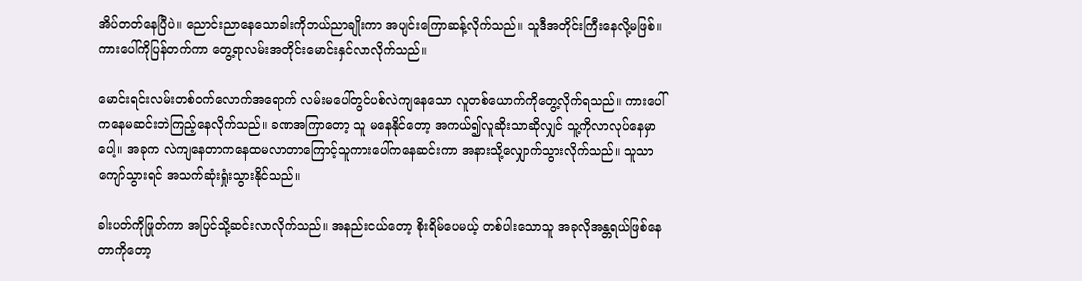အိပ်တတ်နေပြီပဲ။ ညောင်းညာနေသောခါးကိုဘယ်ညာချိုးကာ အပျင်းကြောဆန့်လိုက်သည်။ သူဒီအတိုင်းကြီးနေလို့မဖြစ်။ ကားပေါ်ကိုပြန်တက်ကာ တွေ့ရာလမ်းအတိုင်းမောင်းနှင်လာလိုက်သည်။

မောင်းရင်းလမ်းတစ်ဝက်လောက်အရောက် လမ်းမပေါ်တွင်ပစ်လဲကျနေသော လူတစ်ယောက်ကိုတွေ့လိုက်ရသည်။ ကားပေါ်ကနေမဆင်းဘဲကြည့်နေလိုက်သည်။ ခဏအကြာတော့ သူ မနေနိုင်တော့ အကယ်၍လူဆိုးသာဆိုလျှင် သူ့ကိုလာလုပ်နေမှာပေါ့။ အခုက လဲကျနေတာကနေထမလာတာကြောင့်သူကားပေါ်ကနေဆင်းကာ အနားသို့လျှောက်သွားလိုက်သည်။ သူသာကျော်သွားရင် အသက်ဆုံးရှုံးသွားနိုင်သည်။

ခါးပတ်ကိုဖြုတ်ကာ အပြင်သို့ဆင်းလာလိုက်သည်။ အနည်းငယ်တော့ စိုးရိမ်ပေမယ့် တစ်ပါးသောသူ အခုလိုအန္တရယ်ဖြစ်နေတာကိုတော့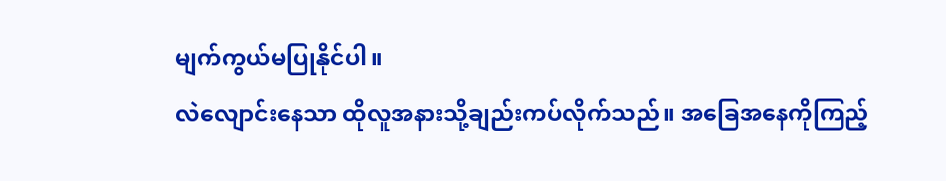မျက်ကွယ်မပြုနိုင်ပါ။
လဲလျောင်းနေသာ ထိုလူအနားသို့ချည်းကပ်လိုက်သည်။ အခြေအနေကိုကြည့်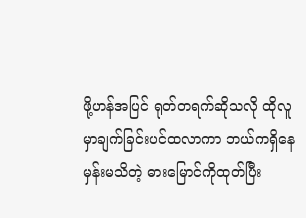ဖို့ဟန်အပြင် ရုတ်တရက်ဆိုသလို ထိုလူမှာချက်ခြင်းပင်ထလာကာ ဘယ်ကရှိနေမှန်းမသိတဲ့ ဓားမြောင်ကိုထုတ်ပြီး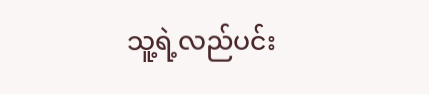သူ့ရဲ့လည်ပင်း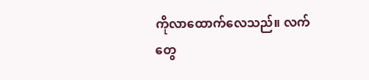ကိုလာထောက်လေသည်။ လက်တွေ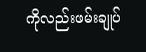ကိုလည်းဖမ်းချုပ်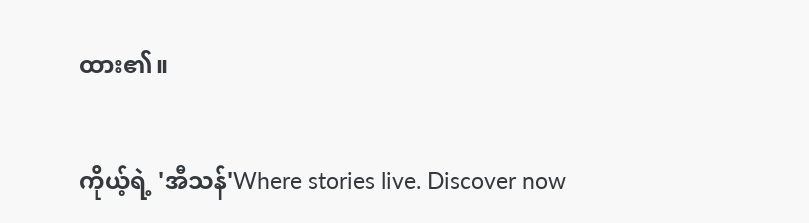ထား၏။

ကိုယ့်ရဲ့ 'အီသန်'Where stories live. Discover now